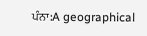ਪੰਨਾ:A geographical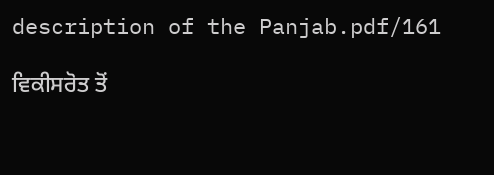description of the Panjab.pdf/161

ਵਿਕੀਸਰੋਤ ਤੋਂ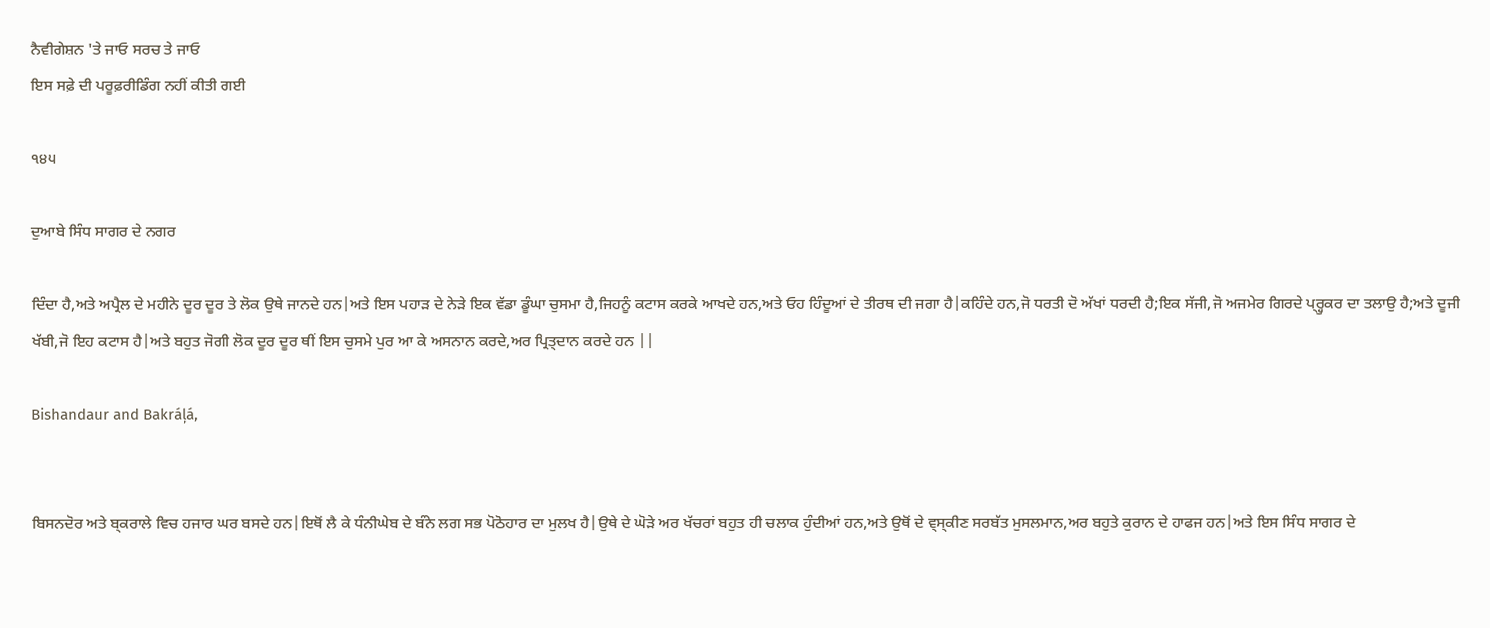ਨੈਵੀਗੇਸ਼ਨ 'ਤੇ ਜਾਓ ਸਰਚ ਤੇ ਜਾਓ
ਇਸ ਸਫ਼ੇ ਦੀ ਪਰੂਫ਼ਰੀਡਿੰਗ ਨਹੀਂ ਕੀਤੀ ਗਈ

੧੪੫

ਦੁਆਬੇ ਸਿੰਧ ਸਾਗਰ ਦੇ ਨਗਰ

ਦਿੰਦਾ ਹੈ,ਅਤੇ ਅਪ੍ਰੈਲ ਦੇ ਮਹੀਨੇ ਦੂਰ ਦੂਰ ਤੇ ਲੋਕ ਉਥੇ ਜਾਨਦੇ ਹਨ|ਅਤੇ ਇਸ ਪਹਾੜ ਦੇ ਨੇੜੇ ਇਕ ਵੱਡਾ ਡੂੰਘਾ ਚੁਸਮਾ ਹੈ,ਜਿਹਨੂੰ ਕਟਾਸ ਕਰਕੇ ਆਖਦੇ ਹਨ,ਅਤੇ ਓਹ ਹਿੰਦੂਆਂ ਦੇ ਤੀਰਥ ਦੀ ਜਗਾ ਹੈ|ਕਹਿੰਦੇ ਹਨ,ਜੋ ਧਰਤੀ ਦੋ ਅੱਖਾਂ ਧਰਦੀ ਹੈ;ਇਕ ਸੱਜੀ,ਜੋ ਅਜਮੇਰ ਗਿਰਦੇ ਪ੍ਰ੍ਹੁਕਰ ਦਾ ਤਲਾਉ ਹੈ;ਅਤੇ ਦੂਜੀ ਖੱਬੀ,ਜੋ ਇਹ ਕਟਾਸ ਹੈ|ਅਤੇ ਬਹੁਤ ਜੋਗੀ ਲੋਕ ਦੂਰ ਦੂਰ ਥੀਂ ਇਸ ਚੁਸਮੇ ਪੁਰ ਆ ਕੇ ਅਸਨਾਨ ਕਰਦੇ,ਅਰ ਪ੍ਰਿਤ੍ਦਾਨ ਕਰਦੇ ਹਨ ||

Bishandaur and Bakráļá,


ਬਿਸਨਦੋਰ ਅਤੇ ਬ੍ਕਰਾਲੇ ਵਿਚ ਹਜਾਰ ਘਰ ਬਸਦੇ ਹਨ|ਇਥੋਂ ਲੈ ਕੇ ਧੰਨੀਘੇਬ ਦੇ ਬੰਨੇ ਲਗ ਸਭ ਪੋਠੋਹਾਰ ਦਾ ਮੁਲਖ ਹੈ|ਉਥੇ ਦੇ ਘੋੜੇ ਅਰ ਖੱਚਰਾਂ ਬਹੁਤ ਹੀ ਚਲਾਕ ਹੁੰਦੀਆਂ ਹਨ,ਅਤੇ ਉਥੋਂ ਦੇ ਵ੍ਸ੍ਕੀਣ ਸਰਬੱਤ ਮੁਸਲਮਾਨ,ਅਰ ਬਹੁਤੇ ਕੁਰਾਨ ਦੇ ਹਾਫਜ ਹਨ|ਅਤੇ ਇਸ ਸਿੰਧ ਸਾਗਰ ਦੇ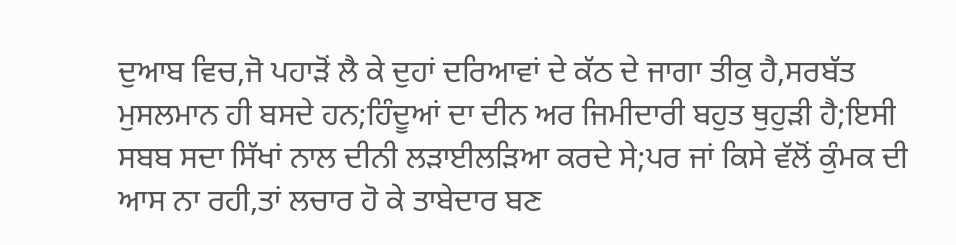ਦੁਆਬ ਵਿਚ,ਜੋ ਪਹਾੜੋਂ ਲੈ ਕੇ ਦੁਹਾਂ ਦਰਿਆਵਾਂ ਦੇ ਕੱਠ ਦੇ ਜਾਗਾ ਤੀਕੁ ਹੈ,ਸਰਬੱਤ ਮੁਸਲਮਾਨ ਹੀ ਬਸਦੇ ਹਨ;ਹਿੰਦੂਆਂ ਦਾ ਦੀਨ ਅਰ ਜਿਮੀਦਾਰੀ ਬਹੁਤ ਥੁਹੁੜੀ ਹੈ;ਇਸੀ ਸਬਬ ਸਦਾ ਸਿੱਖਾਂ ਨਾਲ ਦੀਨੀ ਲੜਾਈਲੜਿਆ ਕਰਦੇ ਸੇ;ਪਰ ਜਾਂ ਕਿਸੇ ਵੱਲੋਂ ਕੁੰਮਕ ਦੀ ਆਸ ਨਾ ਰਹੀ,ਤਾਂ ਲਚਾਰ ਹੋ ਕੇ ਤਾਬੇਦਾਰ ਬਣ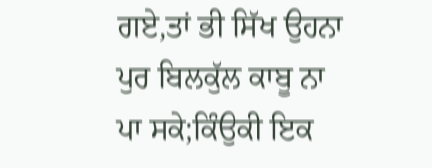ਗਏ,ਤਾਂ ਭੀ ਸਿੱਖ ਉਹਨਾ ਪੁਰ ਬਿਲਕੁੱਲ ਕਾਬੂ ਨਾ ਪਾ ਸਕੇ;ਕਿੰਉਕੀ ਇਕ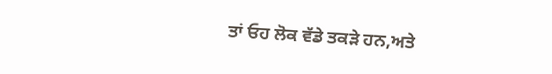ਤਾਂ ਓਹ ਲੋਕ ਵੱਡੇ ਤਕੜੇ ਹਨ,ਅਤੇ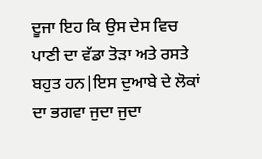ਦੂਜਾ ਇਹ ਕਿ ਉਸ ਦੇਸ ਵਿਚ ਪਾਣੀ ਦਾ ਵੱਡਾ ਤੋੜਾ ਅਤੇ ਰਸਤੇ ਬਹੁਤ ਹਨ|ਇਸ ਦੁਆਬੇ ਦੇ ਲੋਕਾਂ ਦਾ ਭਗਵਾ ਜੁਦਾ ਜੁਦਾ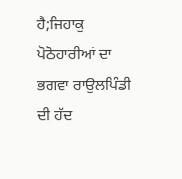ਹੈ;ਜਿਹਾਕੁ ਪੋਠੋਹਾਰੀਆਂ ਦਾ ਭਗਵਾ ਰਾਉਲਪਿੰਡੀ ਦੀ ਹੱਦ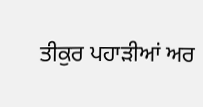ਤੀਕੁਰ ਪਹਾੜੀਆਂ ਅਰ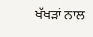ਖੱਖੜਾਂ ਨਾਲ